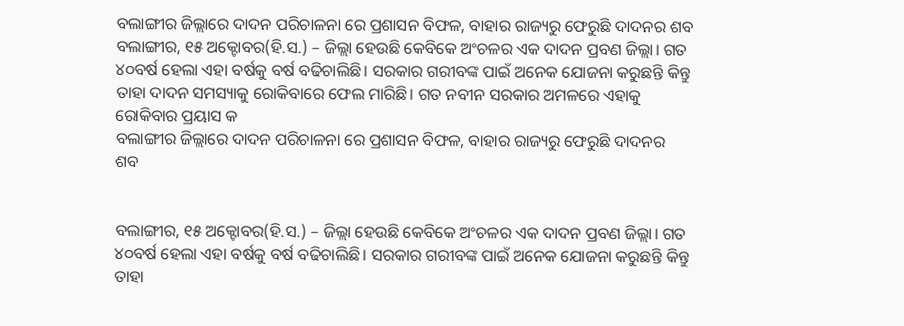ବଲାଙ୍ଗୀର ଜିଲ୍ଲାରେ ଦାଦନ ପରିଚାଳନା ରେ ପ୍ରଶାସନ ବିଫଳ, ବାହାର ରାଜ୍ୟରୁ ଫେରୁଛି ଦାଦନର ଶବ
ବଲାଙ୍ଗୀର, ୧୫ ଅକ୍ଟୋବର(ହି.ସ.) – ଜିଲ୍ଲା ହେଉଛି କେବିକେ ଅଂଚଳର ଏକ ଦାଦନ ପ୍ରବଣ ଜିଲ୍ଲା। ଗତ ୪୦ବର୍ଷ ହେଲା ଏହା ବର୍ଷକୁ ବର୍ଷ ବଢିଚାଲିଛି। ସରକାର ଗରୀବଙ୍କ ପାଇଁ ଅନେକ ଯୋଜନା କରୁଛନ୍ତି କିନ୍ତୁ ତାହା ଦାଦନ ସମସ୍ୟାକୁ ରୋକିବାରେ ଫେଲ ମାରିଛି। ଗତ ନବୀନ ସରକାର ଅମଳରେ ଏହାକୁ ରୋକିବାର ପ୍ରୟାସ କ
ବଲାଙ୍ଗୀର ଜିଲ୍ଲାରେ ଦାଦନ ପରିଚାଳନା ରେ ପ୍ରଶାସନ ବିଫଳ, ବାହାର ରାଜ୍ୟରୁ ଫେରୁଛି ଦାଦନର  ଶବ


ବଲାଙ୍ଗୀର, ୧୫ ଅକ୍ଟୋବର(ହି.ସ.) – ଜିଲ୍ଲା ହେଉଛି କେବିକେ ଅଂଚଳର ଏକ ଦାଦନ ପ୍ରବଣ ଜିଲ୍ଲା। ଗତ ୪୦ବର୍ଷ ହେଲା ଏହା ବର୍ଷକୁ ବର୍ଷ ବଢିଚାଲିଛି। ସରକାର ଗରୀବଙ୍କ ପାଇଁ ଅନେକ ଯୋଜନା କରୁଛନ୍ତି କିନ୍ତୁ ତାହା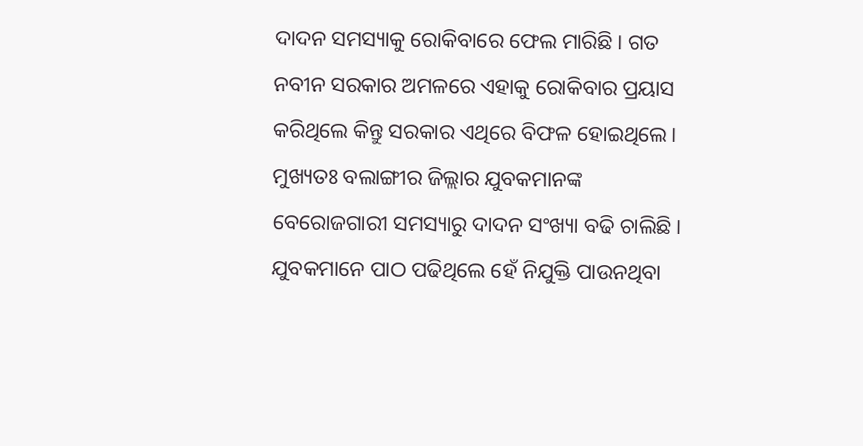ଦାଦନ ସମସ୍ୟାକୁ ରୋକିବାରେ ଫେଲ ମାରିଛି। ଗତ ନବୀନ ସରକାର ଅମଳରେ ଏହାକୁ ରୋକିବାର ପ୍ରୟାସ କରିଥିଲେ କିନ୍ତୁ ସରକାର ଏଥିରେ ବିଫଳ ହୋଇଥିଲେ। ମୁଖ୍ୟତଃ ବଲାଙ୍ଗୀର ଜିଲ୍ଲାର ଯୁବକମାନଙ୍କ ବେରୋଜଗାରୀ ସମସ୍ୟାରୁ ଦାଦନ ସଂଖ୍ୟା ବଢି ଚାଲିଛି। ଯୁବକମାନେ ପାଠ ପଢିଥିଲେ ହେଁ ନିଯୁକ୍ତି ପାଉନଥିବା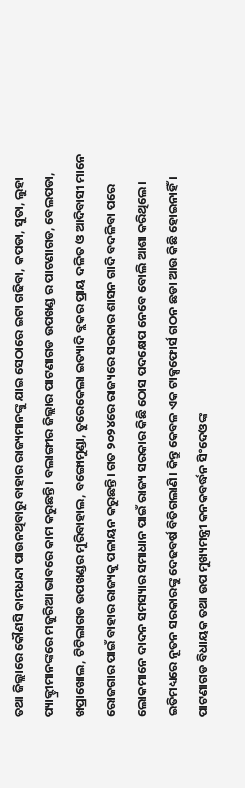ତଥା ଜିଲ୍ଲାରେ କୌଣସି କାମଧନ୍ଦା ପାଉନଥିବାରୁ ବାହାର ରାଜ୍ୟମାନଙ୍କୁ ଯାଇ ସେଠାରେ ଇଟା ଗଢିବା, କପଡା, ସୁତା, ଲୁହା ପ୍ୟାକ୍ଟ୍ରୀମାନଙ୍କରେ ମଜୁରିଆ ଭାବରେ କାମ କରୁଛନ୍ତି। ବଲାଙ୍ଗୀର ଜିଲ୍ଲାର ପାଟଣାଗଡ ଉପଖଣ୍ଡ ର ପାଟଣାଗଡ, ବେଲପଡା, ଖପ୍ରାଖୋଲ, ଟିଟିଲାଗଡ ଉପଖଣ୍ଡର ମୁରିବାହାଲ, ବଙ୍ଗୋମୁଣ୍ଡା, ତୁରେକେଲା ଇତ୍ୟାଦି ବ୍ଲକର ପ୍ରାୟ ଦଳିତ ଓ ଆଦିବାସୀ ମାନେ ରୋଜଗାର ପାଇଁ ବାହାର ରାଜ୍ୟକୁ ପଳାୟନ କରୁଛନ୍ତି। ଗତ ୨୦୨୪ରେ ରାଜ୍ୟରେ ସରକାର ଶାସନ ଗାଦି ବଦଳିବା ପରେ ଲୋକମାନେ ଦାଦନ ସମସ୍ୟାର ସମାଧାନ ପାଇଁ ରାଜ୍ୟ ସରକାର କିଛି ଠୋସ ପଦକ୍ଷେପ ନେବେ ବୋଲି ଆଶା କରିଥିଲେ। ଇତିମଧ୍ୟରେ ନୂତନ ସରକାରଙ୍କୁ ଦେଢବର୍ଷ ବିତିଗଲାଣି। କିନ୍ତୁ କେବଳ ଏକ ଟାକ୍ସଫୋର୍ସ ଗଠନ ଛଡା ଆଉ କିଛି ହୋଇନାହିଁ । ପାଟଣାଗଡ ବିଧାୟକ ତଥା ଉପ ମୁଖ୍ୟମନ୍ତ୍ରୀ କନକବର୍ଦ୍ଧନ ସିଂଦେଓଙ୍କ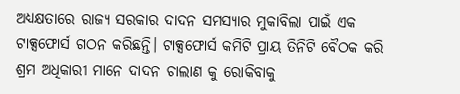ଅଧ୍ୟକ୍ଷତାରେ ରାଜ୍ୟ ସରକାର ଦାଦନ ସମସ୍ୟାର ମୁକାବିଲା ପାଇଁ ଏକ ଟାକ୍ସଫୋର୍ସ ଗଠନ କରିଛନ୍ତି। ଟାକ୍ସଫୋର୍ସ କମିଟି ପ୍ରାୟ ତିନିଟି ବୈଠକ କରି ଶ୍ରମ ଅଧିକାରୀ ମାନେ ଦାଦନ ଚାଲାଣ କୁ ରୋକିବାକୁ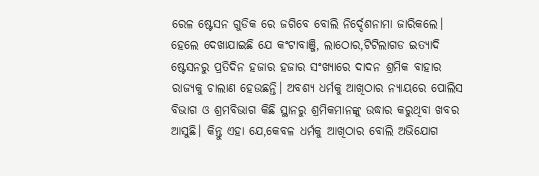ରେଳ ଷ୍ଟେସନ ଗୁଡିକ ରେ ଜଗିବେ ବୋଲି ନିର୍ଦ୍ଦେଶନାମା ଜାରିକଲେ। ହେଲେ ଦେଖାଯାଇଛି ଯେ କଂଟାବାଞ୍ଜି, ଲାଠୋର,ଟିଟିଲାଗଡ ଇତ୍ୟାଦି ଷ୍ଟେସନରୁ ପ୍ରତିଦିନ ହଜାର ହଜାର ସଂଖ୍ୟାରେ ଦାଦନ ଶ୍ରମିକ ବାହାର ରାଜ୍ୟକୁ ଚାଲାଣ ହେଉଛନ୍ତି। ଅବଶ୍ୟ ଧର୍ମକୁ ଆଖିଠାର ନ୍ୟାୟରେ ପୋଲିସ ବିଭାଗ ଓ ଶ୍ରମବିଭାଗ କିଛି ସ୍ଥାନରୁ ଶ୍ରମିକମାନଙ୍କୁ ଉଦ୍ଧାର କରୁଥିବା ଖବର ଆସୁଛି। କିନ୍ତୁ ଏହା ଯେ,କେବଳ ଧର୍ମକୁ ଆଖିଠାର ବୋଲି ଅଭିଯୋଗ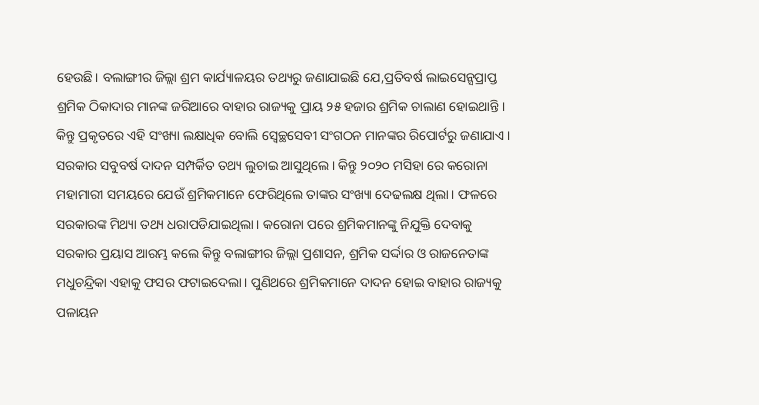ହେଉଛି। ବଲାଙ୍ଗୀର ଜିଲ୍ଲା ଶ୍ରମ କାର୍ଯ୍ୟାଳୟର ତଥ୍ୟରୁ ଜଣାଯାଇଛି ଯେ,ପ୍ରତିବର୍ଷ ଲାଇସେନ୍ସପ୍ରାପ୍ତ ଶ୍ରମିକ ଠିକାଦାର ମାନଙ୍କ ଜରିଆରେ ବାହାର ରାଜ୍ୟକୁ ପ୍ରାୟ ୨୫ ହଜାର ଶ୍ରମିକ ଚାଲାଣ ହୋଇଥାନ୍ତି। କିନ୍ତୁ ପ୍ରକୃତରେ ଏହି ସଂଖ୍ୟା ଲକ୍ଷାଧିକ ବୋଲି ସ୍ୱେଚ୍ଛସେବୀ ସଂଗଠନ ମାନଙ୍କର ରିପୋର୍ଟରୁ ଜଣାଯାଏ। ସରକାର ସବୁବର୍ଷ ଦାଦନ ସମ୍ପର୍କିତ ତଥ୍ୟ ଲୁଚାଇ ଆସୁଥିଲେ। କିନ୍ତୁ ୨୦୨୦ ମସିହା ରେ କରୋନା ମହାମାରୀ ସମୟରେ ଯେଉଁ ଶ୍ରମିକମାନେ ଫେରିଥିଲେ ତାଙ୍କର ସଂଖ୍ୟା ଦେଢଲକ୍ଷ ଥିଲା। ଫଳରେ ସରକାରଙ୍କ ମିଥ୍ୟା ତଥ୍ୟ ଧରାପଡିଯାଇଥିଲା। କରୋନା ପରେ ଶ୍ରମିକମାନଙ୍କୁ ନିଯୁକ୍ତି ଦେବାକୁ ସରକାର ପ୍ରୟାସ ଆରମ୍ଭ କଲେ କିନ୍ତୁ ବଲାଙ୍ଗୀର ଜିଲ୍ଲା ପ୍ରଶାସନ, ଶ୍ରମିକ ସର୍ଦ୍ଦାର ଓ ରାଜନେତାଙ୍କ ମଧୁଚନ୍ଦ୍ରିକା ଏହାକୁ ଫସର ଫଟାଇଦେଲା। ପୁଣିଥରେ ଶ୍ରମିକମାନେ ଦାଦନ ହୋଇ ବାହାର ରାଜ୍ୟକୁ ପଳାୟନ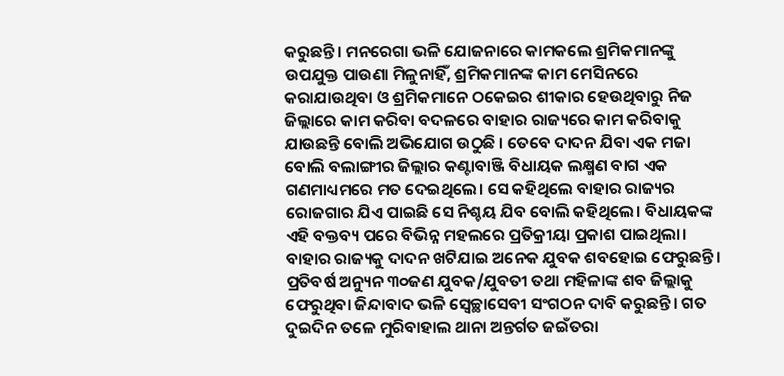କରୁଛନ୍ତି। ମନରେଗା ଭଳି ଯୋଜନାରେ କାମକଲେ ଶ୍ରମିକମାନଙ୍କୁ ଉପଯୁକ୍ତ ପାଉଣା ମିଳୁନାହିଁ, ଶ୍ରମିକମାନଙ୍କ କାମ ମେସିନରେ କରାଯାଉଥିବା ଓ ଶ୍ରମିକମାନେ ଠକେଇର ଶୀକାର ହେଉଥିବାରୁ ନିଜ ଜିଲ୍ଲାରେ କାମ କରିବା ବଦଳରେ ବାହାର ରାଜ୍ୟରେ କାମ କରିବାକୁ ଯାଉଛନ୍ତି ବୋଲି ଅଭିଯୋଗ ଉଠୁଛି । ତେବେ ଦାଦନ ଯିବା ଏକ ମଜା ବୋଲି ବଲାଙ୍ଗୀର ଜିଲ୍ଲାର କଣ୍ଟାବାଞ୍ଜି ବିଧାୟକ ଲକ୍ଷ୍ମଣ ବାଗ ଏକ ଗଣମାଧ୍ୟମରେ ମତ ଦେଇଥିଲେ। ସେ କହିଥିଲେ ବାହାର ରାଜ୍ୟର ରୋଜଗାର ଯିଏ ପାଇଛି ସେ ନିଶ୍ଚୟ ଯିବ ବୋଲି କହିଥିଲେ। ବିଧାୟକଙ୍କ ଏହି ବକ୍ତବ୍ୟ ପରେ ବିଭିନ୍ନ ମହଲରେ ପ୍ରତିକ୍ରୀୟା ପ୍ରକାଶ ପାଇଥିଲା। ବାହାର ରାଜ୍ୟକୁ ଦାଦନ ଖଟିଯାଇ ଅନେକ ଯୁବକ ଶବହୋଇ ଫେରୁଛନ୍ତି। ପ୍ରତିବର୍ଷ ଅନ୍ୟୁନ ୩୦ଜଣ ଯୁବକ/ଯୁବତୀ ତଥା ମହିଳାଙ୍କ ଶବ ଜିଲ୍ଲାକୁ ଫେରୁଥିବା ଜିନ୍ଦାବାଦ ଭଳି ସ୍ୱେଚ୍ଛାସେବୀ ସଂଗଠନ ଦାବି କରୁଛନ୍ତି। ଗତ ଦୁଇଦିନ ତଳେ ମୁରିବାହାଲ ଥାନା ଅନ୍ତର୍ଗତ ଜଇଁତରା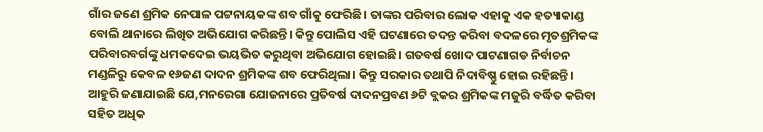ଗାଁର ଜଣେ ଶ୍ରମିକ ନେପାଳ ପଟ୍ଟନାୟକଙ୍କ ଶବ ଗାଁକୁ ଫେରିଛି। ତାଙ୍କର ପରିବାର ଲୋକ ଏହାକୁ ଏକ ହତ୍ୟାକାଣ୍ଡ ବୋଲି ଥାନାରେ ଲିଖିତ ଅଭିଯୋଗ କରିଛନ୍ତି। କିନ୍ତୁ ପୋଲିସ ଏହି ଘଟଣାରେ ତଦନ୍ତ କରିବା ବଦଳରେ ମୃତଶ୍ରମିକଙ୍କ ପରିବାରବର୍ଗଙ୍କୁ ଧମକଦେଇ ଭୟଭିତ କରୁଥିବା ଅଭିଯୋଗ ହୋଇଛି। ଗତବର୍ଷ ଖୋଦ ପାଟଣାଗଡ ନିର୍ବାଚନ ମଣ୍ଡଳିରୁ କେବଳ ୧୬ଜଣ ଦାଦନ ଶ୍ରମିକଙ୍କ ଶବ ଫେରିଥିଲା। କିନ୍ତୁ ସରକାର ତଥାପି ନିଦାବିଷ୍ଣୁ ହୋଇ ରହିଛନ୍ତି। ଆହୁରି ଜଣାଯାଇଛି ଯେ,ମନରେଗା ଯୋଜନାରେ ପ୍ରତିବର୍ଷ ଦାଦନପ୍ରବଣ ୬ଟି ବ୍ଲକର ଶ୍ରମିକଙ୍କ ମଜୁରି ବର୍ଦ୍ଧିତ କରିବା ସହିତ ଅଧିକ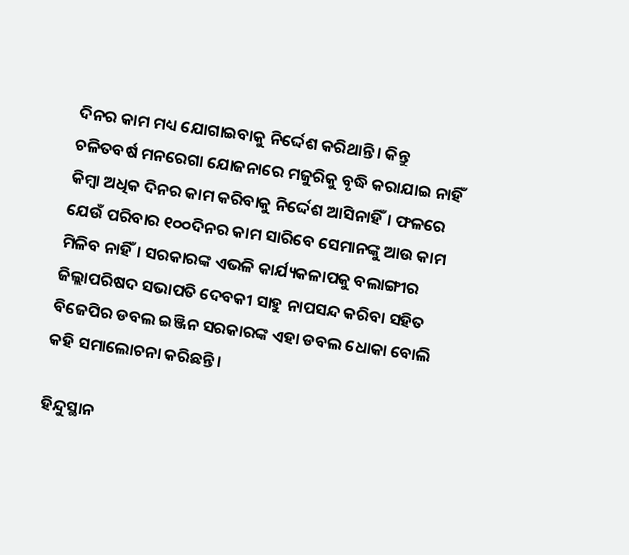ଦିନର କାମ ମଧ୍ୟ ଯୋଗାଇବାକୁ ନିର୍ଦ୍ଦେଶ କରିଥାନ୍ତି। କିନ୍ତୁ ଚଳିତବର୍ଷ ମନରେଗା ଯୋଜନାରେ ମଜୁରିକୁ ବୃଦ୍ଧି କରାଯାଇ ନାହିଁ କିମ୍ବା ଅଧିକ ଦିନର କାମ କରିବାକୁ ନିର୍ଦ୍ଦେଶ ଆସିନାହିଁ। ଫଳରେ ଯେଉଁ ପରିବାର ୧୦୦ଦିନର କାମ ସାରିବେ ସେମାନଙ୍କୁ ଆଉ କାମ ମିଳିବ ନାହିଁ। ସରକାରଙ୍କ ଏଭଳି କାର୍ଯ୍ୟକଳାପକୁ ବଲାଙ୍ଗୀର ଜିଲ୍ଲାପରିଷଦ ସଭାପତି ଦେବକୀ ସାହୁ ନାପସନ୍ଦ କରିବା ସହିତ ବିଜେପିର ଡବଲ ଇଞ୍ଜିନ ସରକାରଙ୍କ ଏହା ଡବଲ ଧୋକା ବୋଲି କହି ସମାଲୋଚନା କରିଛନ୍ତି।

ହିନ୍ଦୁସ୍ଥାନ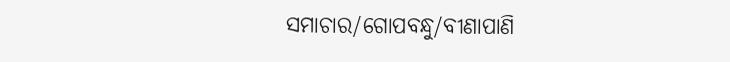ସମାଚାର/ଗୋପବନ୍ଧୁ/ବୀଣାପାଣି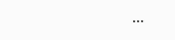...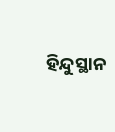ହିନ୍ଦୁସ୍ଥାନ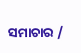ସମାଚାର /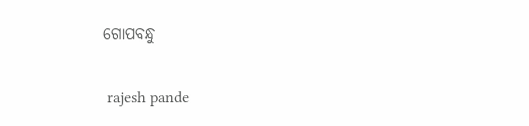ଗୋପବନ୍ଧୁ


 rajesh pande